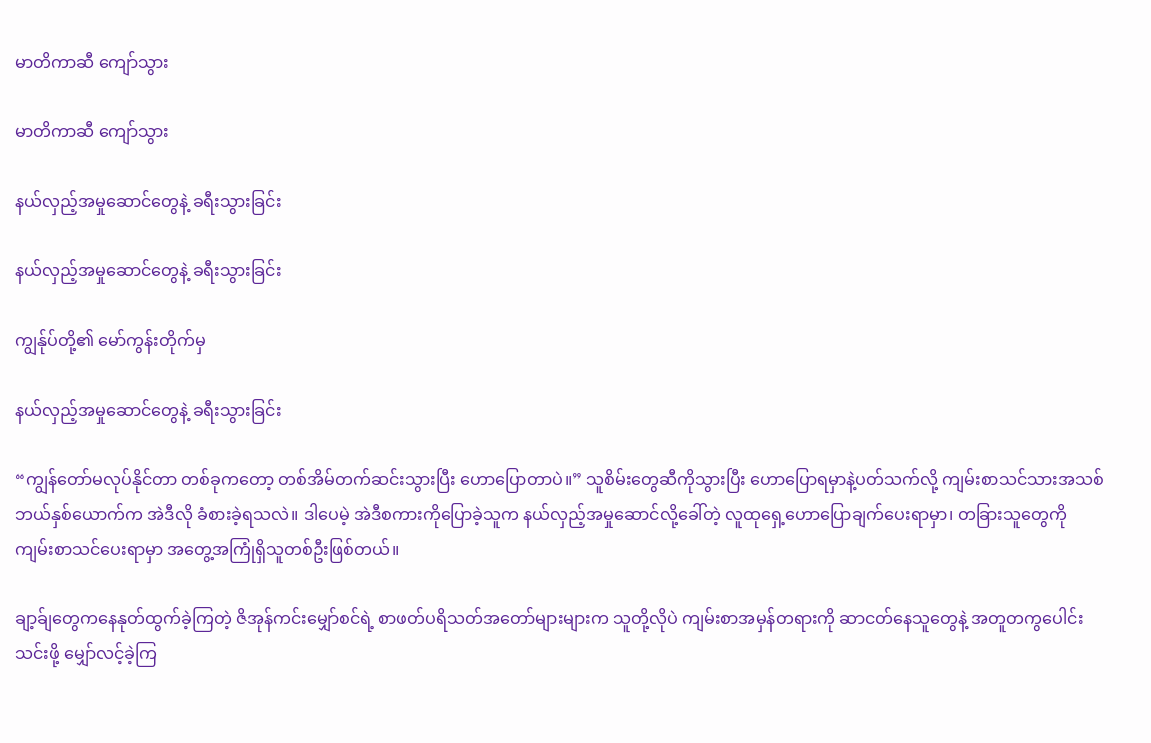မာတိကာဆီ ကျော်သွား

မာတိကာဆီ ကျော်သွား

နယ်လှည့်အမှုဆောင်တွေနဲ့ ခရီးသွားခြင်း

နယ်လှည့်အမှုဆောင်တွေနဲ့ ခရီးသွားခြင်း

ကျွန်ုပ်တို့၏ မော်ကွန်းတိုက်မှ

နယ်လှည့်အမှုဆောင်တွေနဲ့ ခရီးသွားခြင်း

“ကျွန်တော်မလုပ်နိုင်တာ တစ်ခုကတော့ တစ်အိမ်တက်ဆင်းသွားပြီး ဟောပြောတာပဲ။” သူစိမ်းတွေဆီကိုသွားပြီး ဟောပြောရမှာနဲ့ပတ်သက်လို့ ကျမ်းစာသင်သားအသစ် ဘယ်နှစ်ယောက်က အဲဒီလို ခံစားခဲ့ရသလဲ။ ဒါပေမဲ့ အဲဒီစကားကိုပြောခဲ့သူက နယ်လှည့်အမှုဆောင်လို့ခေါ်တဲ့ လူထုရှေ့ဟောပြောချက်ပေးရာမှာ၊ တခြားသူတွေကို ကျမ်းစာသင်ပေးရာမှာ အတွေ့အကြုံရှိသူတစ်ဦးဖြစ်တယ်။

ချာ့ခ်ျတွေကနေနုတ်ထွက်ခဲ့ကြတဲ့ ဇိအုန်ကင်းမျှော်စင်ရဲ့ စာဖတ်ပရိသတ်အတော်များများက သူတို့လိုပဲ ကျမ်းစာအမှန်တရားကို ဆာငတ်နေသူတွေနဲ့ အတူတကွပေါင်းသင်းဖို့ မျှော်လင့်ခဲ့ကြ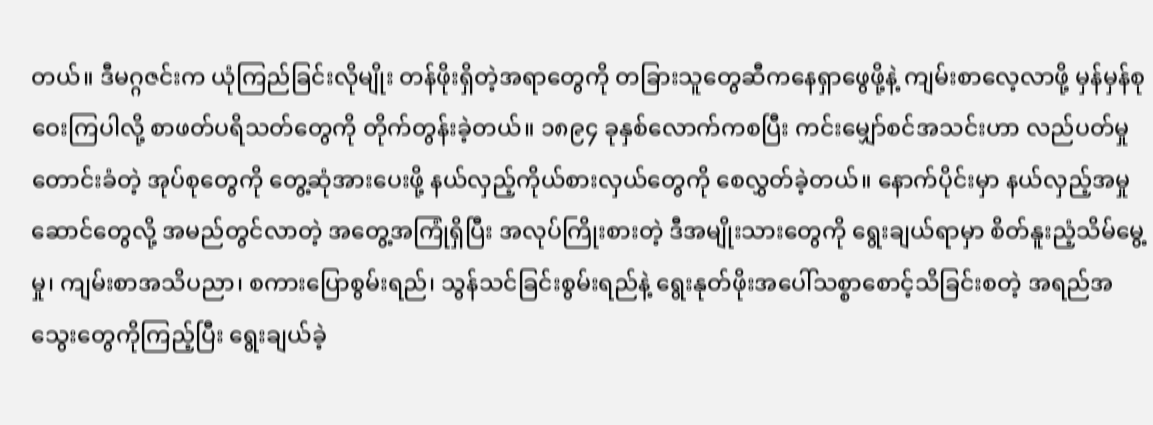တယ်။ ဒီမဂ္ဂဇင်းက ယုံကြည်ခြင်းလိုမျိုး တန်ဖိုးရှိတဲ့အရာတွေကို တခြားသူတွေဆီကနေရှာဖွေဖို့နဲ့ ကျမ်းစာလေ့လာဖို့ မှန်မှန်စုဝေးကြပါလို့ စာဖတ်ပရိသတ်တွေကို တိုက်တွန်းခဲ့တယ်။ ၁၈၉၄ ခုနှစ်လောက်ကစပြီး ကင်းမျှော်စင်အသင်းဟာ လည်ပတ်မှုတောင်းခံတဲ့ အုပ်စုတွေကို တွေ့ဆုံအားပေးဖို့ နယ်လှည့်ကိုယ်စားလှယ်တွေကို စေလွှတ်ခဲ့တယ်။ နောက်ပိုင်းမှာ နယ်လှည့်အမှုဆောင်တွေလို့ အမည်တွင်လာတဲ့ အတွေ့အကြုံရှိပြီး အလုပ်ကြိုးစားတဲ့ ဒီအမျိုးသားတွေကို ရွေးချယ်ရာမှာ စိတ်နူးညံ့သိမ်မွေ့မှု၊ ကျမ်းစာအသိပညာ၊ စကားပြောစွမ်းရည်၊ သွန်သင်ခြင်းစွမ်းရည်နဲ့ ရွေးနုတ်ဖိုးအပေါ်သစ္စာစောင့်သိခြင်းစတဲ့ အရည်အသွေးတွေကိုကြည့်ပြီး ရွေးချယ်ခဲ့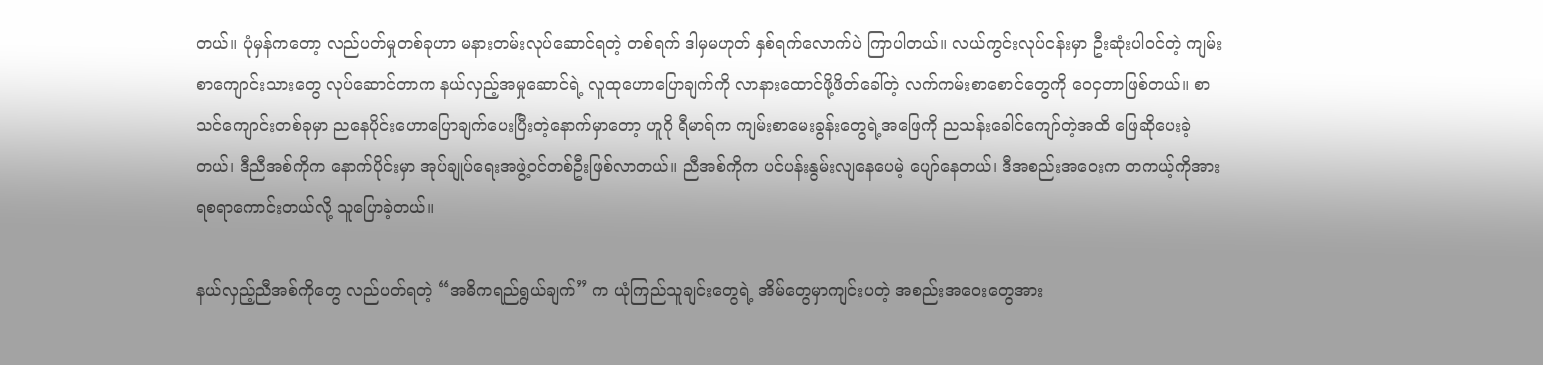တယ်။ ပုံမှန်ကတော့ လည်ပတ်မှုတစ်ခုဟာ မနားတမ်းလုပ်ဆောင်ရတဲ့ တစ်ရက် ဒါမှမဟုတ် နှစ်ရက်လောက်ပဲ ကြာပါတယ်။ လယ်ကွင်းလုပ်ငန်းမှာ ဦးဆုံးပါဝင်တဲ့ ကျမ်းစာကျောင်းသားတွေ လုပ်ဆောင်တာက နယ်လှည့်အမှုဆောင်ရဲ့ လူထုဟောပြောချက်ကို လာနားထောင်ဖို့ဖိတ်ခေါ်တဲ့ လက်ကမ်းစာစောင်တွေကို ဝေငှတာဖြစ်တယ်။ စာသင်ကျောင်းတစ်ခုမှာ ညနေပိုင်းဟောပြောချက်ပေးပြီးတဲ့နောက်မှာတော့ ဟူဂို ရီမာရ်က ကျမ်းစာမေးခွန်းတွေရဲ့အဖြေကို ညသန်းခေါင်ကျော်တဲ့အထိ ဖြေဆိုပေးခဲ့တယ်၊ ဒီညီအစ်ကိုက နောက်ပိုင်းမှာ အုပ်ချုပ်ရေးအဖွဲ့ဝင်တစ်ဦးဖြစ်လာတယ်။ ညီအစ်ကိုက ပင်ပန်းနွမ်းလျနေပေမဲ့ ပျော်နေတယ်၊ ဒီအစည်းအဝေးက တကယ့်ကိုအားရစရာကောင်းတယ်လို့ သူပြောခဲ့တယ်။

နယ်လှည့်ညီအစ်ကိုတွေ လည်ပတ်ရတဲ့ “အဓိကရည်ရွယ်ချက်” က ယုံကြည်သူချင်းတွေရဲ့ အိမ်တွေမှာကျင်းပတဲ့ အစည်းအဝေးတွေအား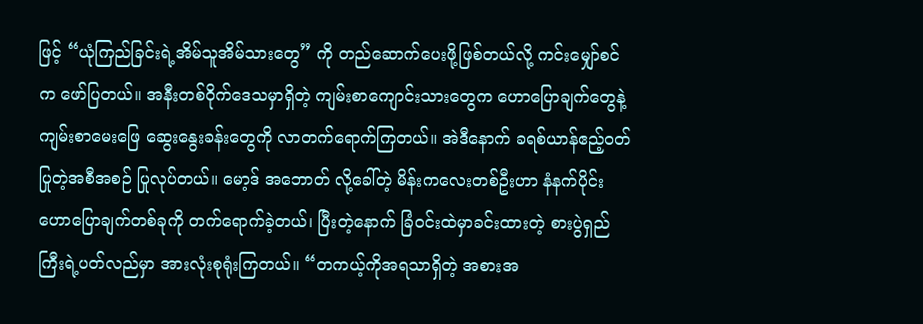ဖြင့် “ယုံကြည်ခြင်းရဲ့အိမ်သူအိမ်သားတွေ” ကို တည်ဆောက်ပေးဖို့ဖြစ်တယ်လို့ ကင်းမျှော်စင်က ဖော်ပြတယ်။ အနီးတစ်ဝိုက်ဒေသမှာရှိတဲ့ ကျမ်းစာကျောင်းသားတွေက ဟောပြောချက်တွေနဲ့ ကျမ်းစာမေးဖြေ ဆွေးနွေးခန်းတွေကို လာတက်ရောက်ကြတယ်။ အဲဒီနောက် ခရစ်ယာန်ဧည့်ဝတ်ပြုတဲ့အစီအစဉ် ပြုလုပ်တယ်။ မော့ဒ် အဘောတ် လို့ခေါ်တဲ့ မိန်းကလေးတစ်ဦးဟာ နံနက်ပိုင်းဟောပြောချက်တစ်ခုကို တက်ရောက်ခဲ့တယ်၊ ပြီးတဲ့နောက် ခြံဝင်းထဲမှာခင်းထားတဲ့ စားပွဲရှည်ကြီးရဲ့ပတ်လည်မှာ အားလုံးစုရုံးကြတယ်။ “တကယ့်ကိုအရသာရှိတဲ့ အစားအ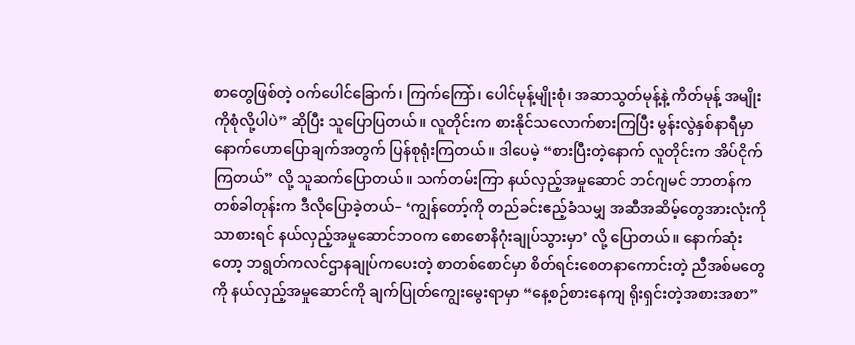စာတွေဖြစ်တဲ့ ဝက်ပေါင်ခြောက်၊ ကြက်ကြော်၊ ပေါင်မုန့်မျိုးစုံ၊ အဆာသွတ်မုန့်နဲ့ ကိတ်မုန့် အမျိုးကိုစုံလို့ပါပဲ” ဆိုပြီး သူပြောပြတယ်။ လူတိုင်းက စားနိုင်သလောက်စားကြပြီး မွန်းလွဲနှစ်နာရီမှာ နောက်ဟောပြောချက်အတွက် ပြန်စုရုံးကြတယ်။ ဒါပေမဲ့ “စားပြီးတဲ့နောက် လူတိုင်းက အိပ်ငိုက်ကြတယ်” လို့ သူဆက်ပြောတယ်။ သက်တမ်းကြာ နယ်လှည့်အမှုဆောင် ဘင်ဂျမင် ဘာတန်က တစ်ခါတုန်းက ဒီလိုပြောခဲ့တယ်– ‘ကျွန်တော့်ကို တည်ခင်းဧည့်ခံသမျှ အဆီအဆိမ့်တွေအားလုံးကိုသာစားရင် နယ်လှည့်အမှုဆောင်ဘဝက စောစောနိဂုံးချုပ်သွားမှာ’ လို့ ပြောတယ်။ နောက်ဆုံးတော့ ဘရွတ်ကလင်ဌာနချုပ်ကပေးတဲ့ စာတစ်စောင်မှာ စိတ်ရင်းစေတနာကောင်းတဲ့ ညီအစ်မတွေကို နယ်လှည့်အမှုဆောင်ကို ချက်ပြုတ်ကျွေးမွေးရာမှာ “နေ့စဉ်စားနေကျ ရိုးရှင်းတဲ့အစားအစာ”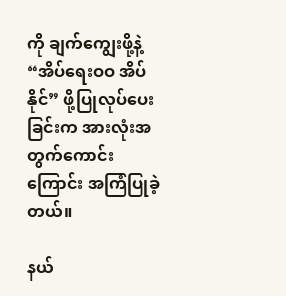ကို ချက်ကျွေးဖို့နဲ့ “အိပ်ရေးဝဝ အိပ်နိုင်” ဖို့ပြုလုပ်ပေးခြင်းက အားလုံးအတွက်ကောင်းကြောင်း အကြံပြုခဲ့တယ်။

နယ်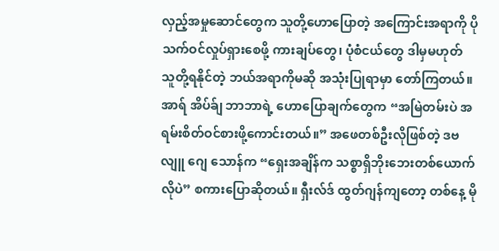လှည့်အမှုဆောင်တွေက သူတို့ဟောပြောတဲ့ အကြောင်းအရာကို ပိုသက်ဝင်လှုပ်ရှားစေဖို့ ကားချပ်တွေ၊ ပုံစံငယ်တွေ ဒါမှမဟုတ် သူတို့ရနိုင်တဲ့ ဘယ်အရာကိုမဆို အသုံးပြုရာမှာ တော်ကြတယ်။ အာရ် အိပ်ခ်ျ ဘာဘာရဲ့ ဟောပြောချက်တွေက “အမြဲတမ်းပဲ အရမ်းစိတ်ဝင်စားဖို့ကောင်းတယ်။” အဖေတစ်ဦးလိုဖြစ်တဲ့ ဒဗလျူ ဂျေ သောန်က “ရှေးအချိန်က သစ္စာရှိဘိုးဘေးတစ်ယောက်လိုပဲ” စကားပြောဆိုတယ်။ ရှီးလ်ဒ် ထွတ်ဂျန်ကျတော့ တစ်နေ့ မို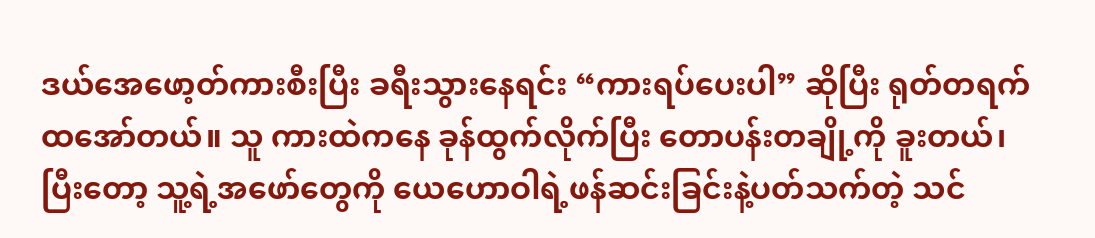ဒယ်အေဖော့တ်ကားစီးပြီး ခရီးသွားနေရင်း “ကားရပ်ပေးပါ” ဆိုပြီး ရုတ်တရက်ထအော်တယ်။ သူ ကားထဲကနေ ခုန်ထွက်လိုက်ပြီး တောပန်းတချို့ကို ခူးတယ်၊ ပြီးတော့ သူ့ရဲ့အဖော်တွေကို ယေဟောဝါရဲ့ဖန်ဆင်းခြင်းနဲ့ပတ်သက်တဲ့ သင်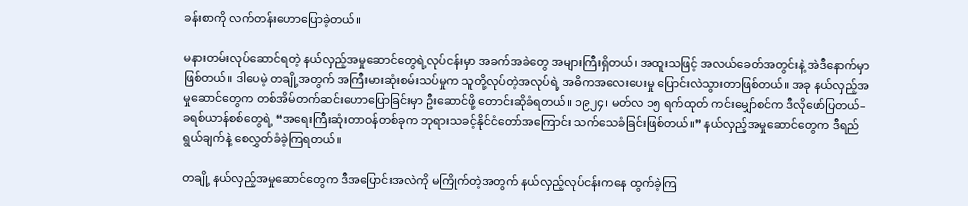ခန်းစာကို လက်တန်းဟောပြောခဲ့တယ်။

မနားတမ်းလုပ်ဆောင်ရတဲ့ နယ်လှည့်အမှုဆောင်တွေရဲ့လုပ်ငန်းမှာ အခက်အခဲတွေ အများကြီးရှိတယ်၊ အထူးသဖြင့် အလယ်ခေတ်အတွင်းနဲ့ အဲဒီနောက်မှာဖြစ်တယ်။ ဒါပေမဲ့ တချို့အတွက် အကြီးမားဆုံးစမ်းသပ်မှုက သူတို့လုပ်တဲ့အလုပ်ရဲ့ အဓိကအလေးပေးမှု ပြောင်းလဲသွားတာဖြစ်တယ်။ အခု နယ်လှည့်အမှုဆောင်တွေက တစ်အိမ်တက်ဆင်းဟောပြောခြင်းမှာ ဦးဆောင်ဖို့ တောင်းဆိုခံရတယ်။ ၁၉၂၄၊ မတ်လ ၁၅ ရက်ထုတ် ကင်းမျှော်စင်က ဒီလိုဖော်ပြတယ်– ခရစ်ယာန်စစ်တွေရဲ့ “အရေးကြီးဆုံးတာဝန်တစ်ခုက ဘုရားသခင့်နိုင်ငံတော်အကြောင်း သက်သေခံခြင်းဖြစ်တယ်။” နယ်လှည့်အမှုဆောင်တွေက ဒီရည်ရွယ်ချက်နဲ့ စေလွှတ်ခံခဲ့ကြရတယ်။

တချို့ နယ်လှည့်အမှုဆောင်တွေက ဒီအပြောင်းအလဲကို မကြိုက်တဲ့အတွက် နယ်လှည့်လုပ်ငန်းကနေ ထွက်ခဲ့ကြ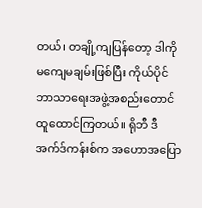တယ်၊ တချို့ကျပြန်တော့ ဒါကို မကျေမချမ်းဖြစ်ပြီး ကိုယ်ပိုင်ဘာသာရေးအဖွဲ့အစည်းတောင် ထူထောင်ကြတယ်။ ရိုဘီ ဒီ အက်ဒ်ကန်းစ်က အဟောအပြော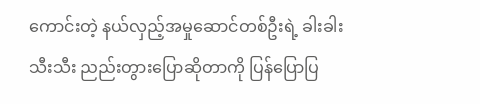ကောင်းတဲ့ နယ်လှည့်အမှုဆောင်တစ်ဦးရဲ့ ခါးခါးသီးသီး ညည်းတွားပြောဆိုတာကို ပြန်ပြောပြ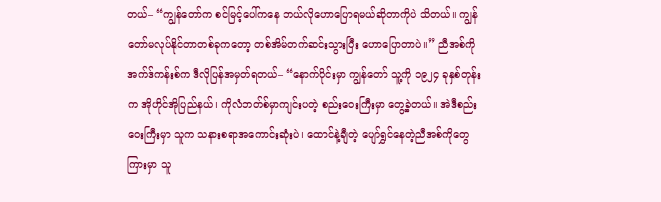တယ်– “ကျွန်တော်က စင်မြင့်ပေါ်ကနေ ဘယ်လိုဟောပြောရမယ်ဆိုတာကိုပဲ သိတယ်။ ကျွန်တော်မလုပ်နိုင်တာတစ်ခုကတော့ တစ်အိမ်တက်ဆင်းသွားပြီး ဟောပြောတာပဲ။” ညီအစ်ကို အက်ဒ်ကန်းစ်က ဒီလိုပြန်အမှတ်ရတယ်– “နောက်ပိုင်းမှာ ကျွန်တော် သူ့ကို ၁၉၂၄ ခုနှစ်တုန်းက အိုဟိုင်အိုပြည်နယ်၊ ကိုလံဘတ်စ်မှာကျင်းပတဲ့ စည်းဝေးကြီးမှာ တွေ့ခဲ့တယ်။ အဲဒီစည်းဝေးကြီးမှာ သူက သနားစရာအကောင်းဆုံးပဲ၊ ထောင်နဲ့ချီတဲ့ ပျော်ရွှင်နေတဲ့ညီအစ်ကိုတွေကြားမှာ သူ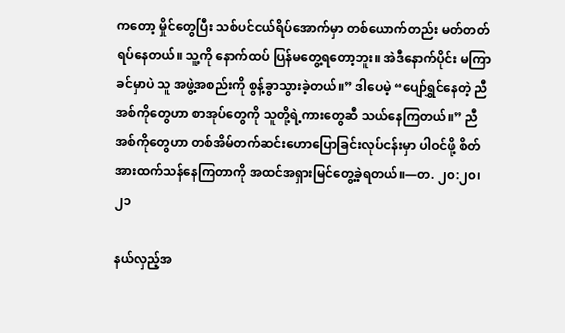ကတော့ မှိုင်တွေပြီး သစ်ပင်ငယ်ရိပ်အောက်မှာ တစ်ယောက်တည်း မတ်တတ်ရပ်နေတယ်။ သူ့ကို နောက်ထပ် ပြန်မတွေ့ရတော့ဘူး။ အဲဒီနောက်ပိုင်း မကြာခင်မှာပဲ သူ အဖွဲ့အစည်းကို စွန့်ခွာသွားခဲ့တယ်။” ဒါပေမဲ့ “ပျော်ရွှင်နေတဲ့ ညီအစ်ကိုတွေဟာ စာအုပ်တွေကို သူတို့ရဲ့ကားတွေဆီ သယ်နေကြတယ်။” ညီအစ်ကိုတွေဟာ တစ်အိမ်တက်ဆင်းဟောပြောခြင်းလုပ်ငန်းမှာ ပါဝင်ဖို့ စိတ်အားထက်သန်နေကြတာကို အထင်အရှားမြင်တွေ့ခဲ့ရတယ်။—တ. ၂၀:၂၀၊ ၂၁

နယ်လှည့်အ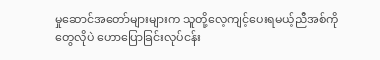မှုဆောင်အတော်များများက သူတို့လေ့ကျင့်ပေးရမယ့်ညီအစ်ကိုတွေလိုပဲ ဟောပြောခြင်းလုပ်ငန်း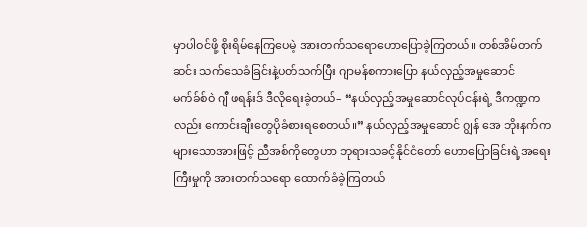မှာပါဝင်ဖို့ စိုးရိမ်နေကြပေမဲ့ အားတက်သရောဟောပြောခဲ့ကြတယ်။ တစ်အိမ်တက်ဆင်း သက်သေခံခြင်းနဲ့ပတ်သက်ပြီး ဂျာမန်စကားပြော နယ်လှည့်အမှုဆောင် မက်ခ်စ်ဝဲ ဂျီ ဖရန်းဒ် ဒီလိုရေးခဲ့တယ်– “နယ်လှည့်အမှုဆောင်လုပ်ငန်းရဲ့ ဒီကဏ္ဍကလည်း ကောင်းချီးတွေပိုခံစားရစေတယ်။” နယ်လှည့်အမှုဆောင် ဂျွန် အေ ဘိုးနက်က များသောအားဖြင့် ညီအစ်ကိုတွေဟာ ဘုရားသခင့်နိုင်ငံတော် ဟောပြောခြင်းရဲ့အရေးကြီးမှုကို အားတက်သရော ထောက်ခံခဲ့ကြတယ်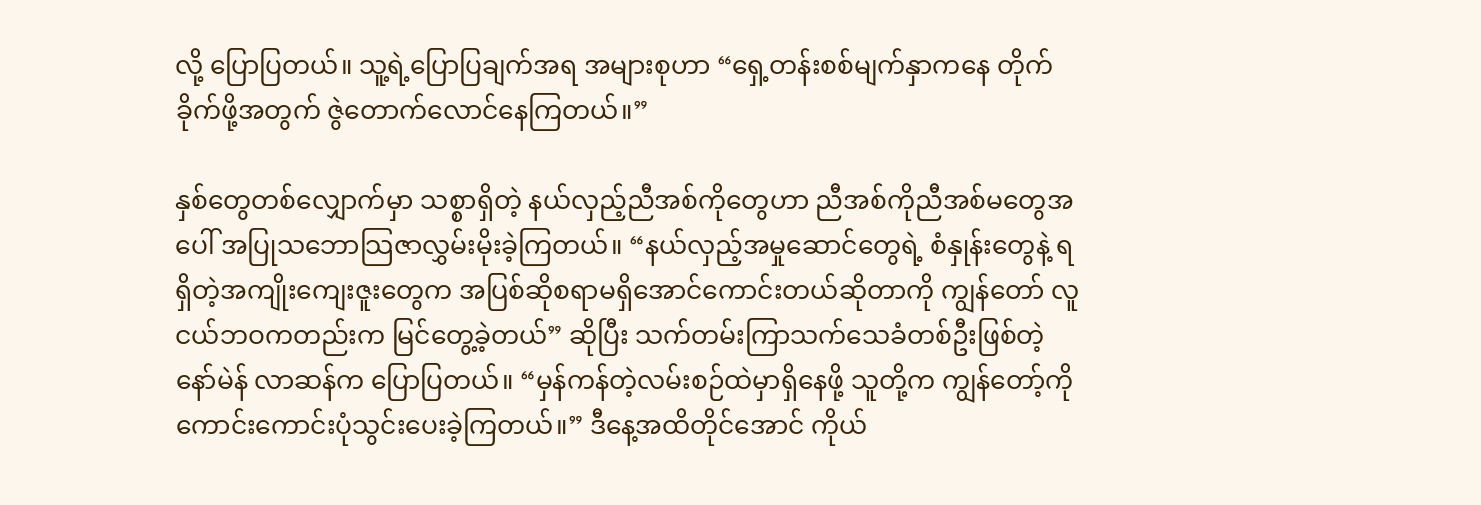လို့ ပြောပြတယ်။ သူ့ရဲ့ပြောပြချက်အရ အများစုဟာ “ရှေ့တန်းစစ်မျက်နှာကနေ တိုက်ခိုက်ဖို့အတွက် ဇွဲတောက်လောင်နေကြတယ်။”

နှစ်တွေတစ်လျှောက်မှာ သစ္စာရှိတဲ့ နယ်လှည့်ညီအစ်ကိုတွေဟာ ညီအစ်ကိုညီအစ်မတွေအပေါ် အပြုသဘောသြဇာလွှမ်းမိုးခဲ့ကြတယ်။ “နယ်လှည့်အမှုဆောင်တွေရဲ့ စံနှုန်းတွေနဲ့ ရရှိတဲ့အကျိုးကျေးဇူးတွေက အပြစ်ဆိုစရာမရှိအောင်ကောင်းတယ်ဆိုတာကို ကျွန်တော် လူငယ်ဘဝကတည်းက မြင်တွေ့ခဲ့တယ်” ဆိုပြီး သက်တမ်းကြာသက်သေခံတစ်ဦးဖြစ်တဲ့ နော်မဲန် လာဆန်က ပြောပြတယ်။ “မှန်ကန်တဲ့လမ်းစဉ်ထဲမှာရှိနေဖို့ သူတို့က ကျွန်တော့်ကို ကောင်းကောင်းပုံသွင်းပေးခဲ့ကြတယ်။” ဒီနေ့အထိတိုင်အောင် ကိုယ်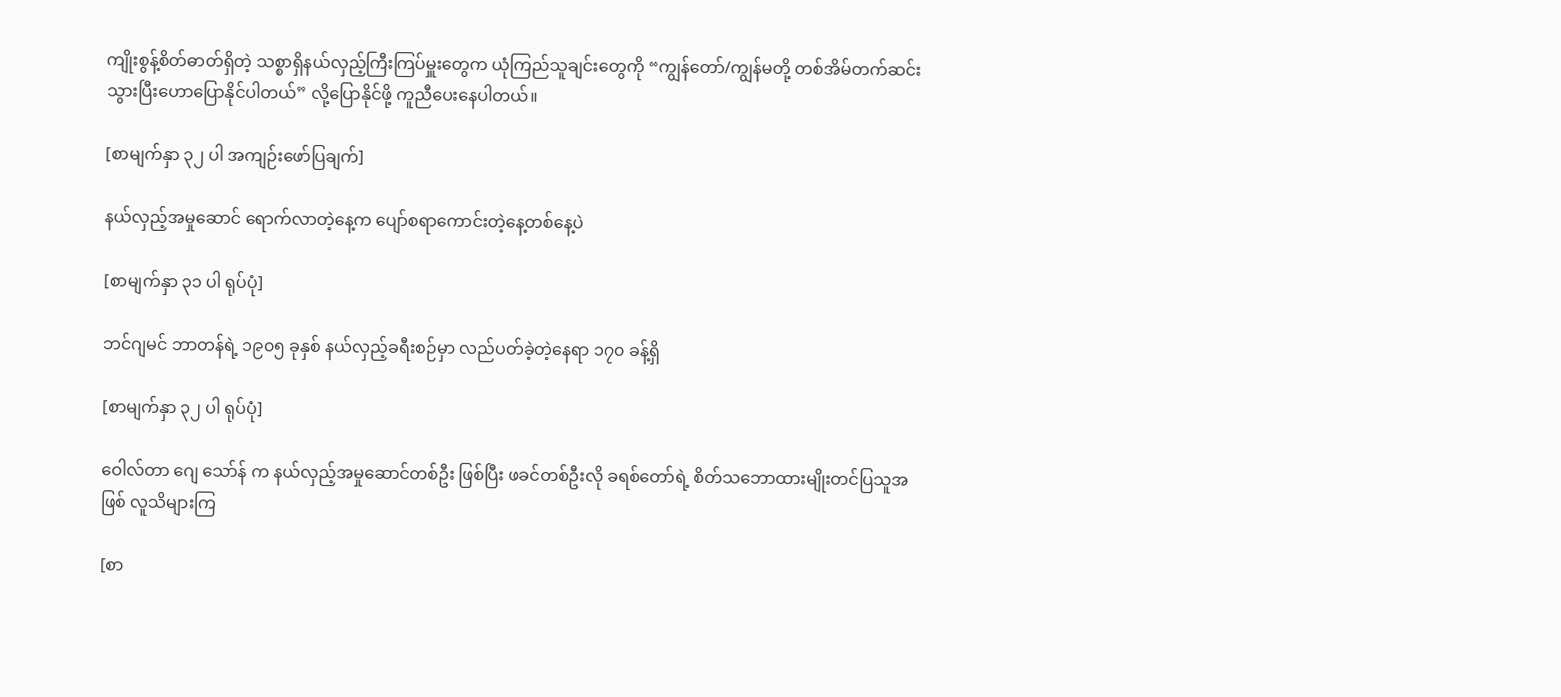ကျိုးစွန့်စိတ်ဓာတ်ရှိတဲ့ သစ္စာရှိနယ်လှည့်ကြီးကြပ်မှူးတွေက ယုံကြည်သူချင်းတွေကို “ကျွန်တော်/ကျွန်မတို့ တစ်အိမ်တက်ဆင်း သွားပြီးဟောပြောနိုင်ပါတယ်” လို့ပြောနိုင်ဖို့ ကူညီပေးနေပါတယ်။

[စာမျက်နှာ ၃၂ ပါ အကျဉ်းဖော်ပြချက်]

နယ်လှည့်အမှုဆောင် ရောက်လာတဲ့နေ့က ပျော်စရာကောင်းတဲ့နေ့တစ်နေ့ပဲ

[စာမျက်နှာ ၃၁ ပါ ရုပ်ပုံ]

ဘင်ဂျမင် ဘာတန်ရဲ့ ၁၉၀၅ ခုနှစ် နယ်လှည့်ခရီးစဉ်မှာ လည်ပတ်ခဲ့တဲ့နေရာ ၁၇၀ ခန့်ရှိ

[စာမျက်နှာ ၃၂ ပါ ရုပ်ပုံ]

ဝေါလ်တာ ဂျေ သော်န် က နယ်လှည့်အမှုဆောင်တစ်ဦး ဖြစ်ပြီး ဖခင်တစ်ဦးလို ခရစ်တော်ရဲ့ စိတ်သဘောထားမျိုးတင်ပြသူအဖြစ် လူသိများကြ

[စာ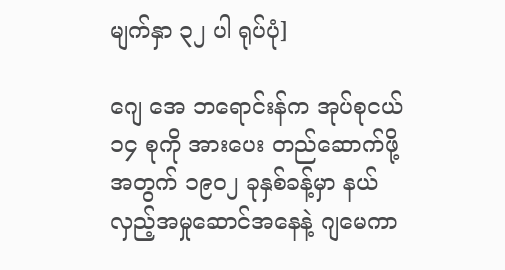မျက်နှာ ၃၂ ပါ ရုပ်ပုံ]

ဂျေ အေ ဘရောင်းန်က အုပ်စုငယ် ၁၄ စုကို အားပေး တည်ဆောက်ဖို့အတွက် ၁၉၀၂ ခုနှစ်ခန့်မှာ နယ်လှည့်အမှုဆောင်အနေနဲ့ ဂျမေကာ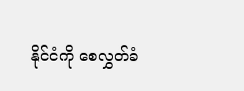နိုင်ငံကို စေလွှတ်ခံ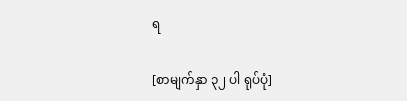ရ

[စာမျက်နှာ ၃၂ ပါ ရုပ်ပုံ]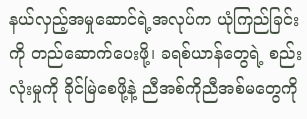နယ်လှည့်အမှုဆောင်ရဲ့အလုပ်က ယုံကြည်ခြင်းကို တည်ဆောက်ပေးဖို့၊ ခရစ်ယာန်တွေရဲ့ စည်းလုံးမှုကို ခိုင်မြဲစေဖို့နဲ့ ညီအစ်ကိုညီအစ်မတွေကို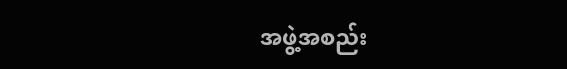အဖွဲ့အစည်း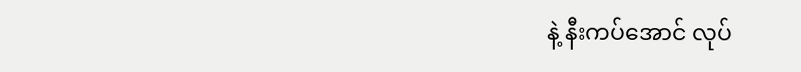နဲ့ နီးကပ်အောင် လုပ်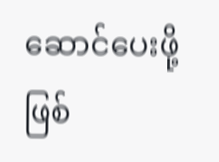ဆောင်ပေးဖို့ဖြစ်